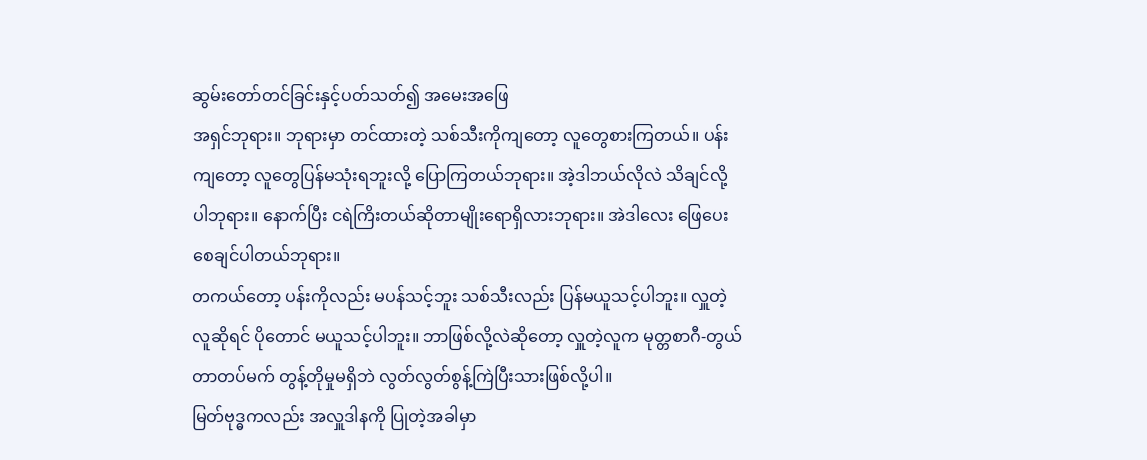ဆွမ်းတော်တင်ခြင်းနှင့်ပတ်သတ်၍ အမေးအဖြေ
အရှင်ဘုရား။ ဘုရားမှာ တင်ထားတဲ့ သစ်သီးကိုကျတော့ လူတွေစားကြတယ်။ ပန်းကျတော့ လူတွေပြန်မသုံးရဘူးလို့ ပြောကြတယ်ဘုရား။ အဲ့ဒါဘယ်လိုလဲ သိချင်လို့ပါဘုရား။ နောက်ပြီး ငရဲကြိးတယ်ဆိုတာမျိုးရောရှိလားဘုရား။ အဲဒါလေး ဖြေပေးစေချင်ပါတယ်ဘုရား။
တကယ်တော့ ပန်းကိုလည်း မပန်သင့်ဘူး သစ်သီးလည်း ပြန်မယူသင့်ပါဘူး။ လှူတဲ့လူဆိုရင် ပိုတောင် မယူသင့်ပါဘူး။ ဘာဖြစ်လို့လဲဆိုတော့ လှူတဲ့လူက မုတ္တစာဂီ-တွယ်တာတပ်မက် တွန့်တိုမှုမရှိဘဲ လွတ်လွတ်စွန့်ကြဲပြီးသားဖြစ်လို့ပါ။
မြတ်ဗုဒ္ဓကလည်း အလှူဒါနကို ပြုတဲ့အခါမှာ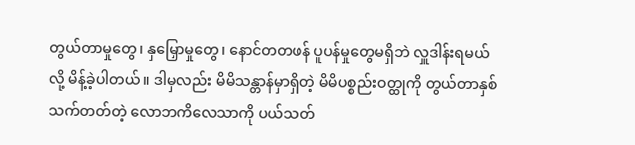တွယ်တာမှုတွေ၊ နှမြှောမှုတွေ၊ နောင်တတဖန် ပူပန်မှုတွေမရှိဘဲ လှူဒါန်းရမယ်လို့ မိန့်ခဲ့ပါတယ်။ ဒါမှလည်း မိမိသန္တာန်မှာရှိတဲ့ မိမိပစ္စည်းဝတ္ထုကို တွယ်တာနှစ်သက်တတ်တဲ့ လောဘကိလေသာကို ပယ်သတ်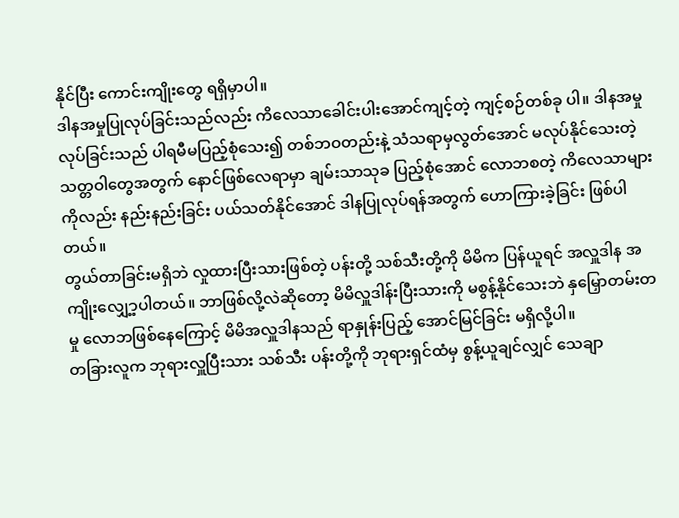နိုင်ပြီး ကောင်းကျိုးတွေ ရရှိမှာပါ။
ဒါနအမှုပြုလုပ်ခြင်းသည်လည်း ကိလေသာခေါင်းပါးအောင်ကျင့်တဲ့ ကျင့်စဉ်တစ်ခု ပါ။ ဒါနအမှုလုပ်ခြင်းသည် ပါရမီမပြည့်စုံသေး၍ တစ်ဘဝတည်းနဲ့ သံသရာမှလွတ်အောင် မလုပ်နိုင်သေးတဲ့ သတ္တဝါတွေအတွက် နောင်ဖြစ်လေရာမှာ ချမ်းသာသုခ ပြည့်စုံအောင် လောဘစတဲ့ ကိလေသာများကိုလည်း နည်းနည်းခြင်း ပယ်သတ်နိုင်အောင် ဒါနပြုလုပ်ရန်အတွက် ဟောကြားခဲ့ခြင်း ဖြစ်ပါတယ်။
တွယ်တာခြင်းမရှိဘဲ လှုထားပြီးသားဖြစ်တဲ့ ပန်းတို့ သစ်သီးတို့ကို မိမိက ပြန်ယူရင် အလှူဒါန အကျိုးလျှေ့ာ့ပါတယ်။ ဘာဖြစ်လို့လဲဆိုတော့ မိမိလှူဒါန်းပြီးသားကို မစွန့်နိုင်သေးဘဲ နှမြှောတမ်းတမှု လောဘဖြစ်နေကြောင့် မိမိအလှူဒါနသည် ရာနှုန်းပြည့် အောင်မြင်ခြင်း မရှိလို့ပါ။
တခြားလူက ဘုရားလှူပြီးသား သစ်သီး ပန်းတို့ကို ဘုရားရှင်ထံမှ စွန့်ယူချင်လျှင် သေချာ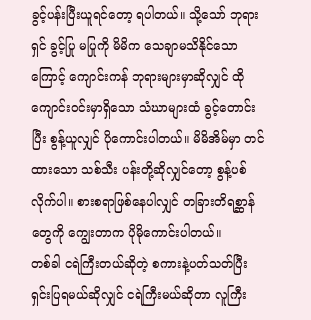ခွင့်ပန်းပြီးယူရင်တော့ ရပါတယ်။ သို့သော် ဘုရားရှင် ခွင့်ပြု မပြုကို မိမိက သေချာမသိနိုင်သောကြောင့် ကျောင်းကန် ဘုရားများမှာဆိုလျှင် ထိုကျောင်းဝင်းမှာရှိသော သံဃာများထံ ခွင့်တောင်းပြီး စွန့်ယူလျှင် ပိုကောင်းပါတယ်။ မိမိအိမ်မှာ တင်ထားသော သစ်သီး ပန်းတို့ဆိုလျှင်တော့ စွန့်ပစ်လိုက်ပါ။ စားစရာဖြစ်နေပါလျှင် တခြားတိရစ္ဆာန်တွေကို ကျွေးတာက ပိုမိုကောင်းပါတယ်။
တစ်ခါ ငရဲကြီးတယ်ဆိုတဲ့ စကားနဲ့ပတ်သတ်ပြီး ရှင်းပြရမယ်ဆိုလျှင် ငရဲကြီးမယ်ဆိုတာ လူကြီး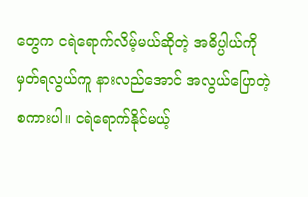တွေက ငရဲရောက်လိမ့်မယ်ဆိုတဲ့ အဓိပ္ပါယ်ကို မှတ်ရလွယ်ကူ နားလည်အောင် အလွယ်ပြောတဲ့ စကားပါ။ ငရဲရောက်နိုင်မယ့်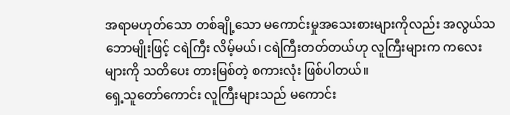အရာမဟုတ်သော တစ်ချို့သော မကောင်းမှုအသေးစားများကိုလည်း အလွယ်သဘောမျိုးဖြင့် ငရဲကြီး လိမ့်မယ်၊ ငရဲကြီးတတ်တယ်ဟု လူကြီးများက ကလေးများကို သတိပေး တားမြစ်တဲ့ စကားလုံး ဖြစ်ပါတယ်။
ရှေ့သူတော်ကောင်း လူကြီးများသည် မကောင်း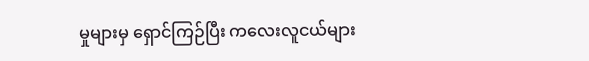မှုများမှ ရှောင်ကြဉ်ပြီး ကလေးလူငယ်များ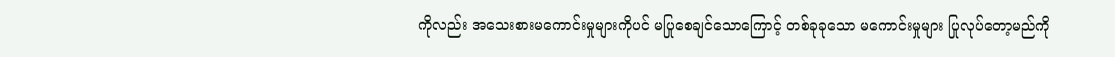ကိုလည်း အသေးစားမကောင်းမှုများကိုပင် မပြုစေချင်သောကြောင့် တစ်ခုခုသော မကောင်းမှုများ ပြုလုပ်တော့မည်ကို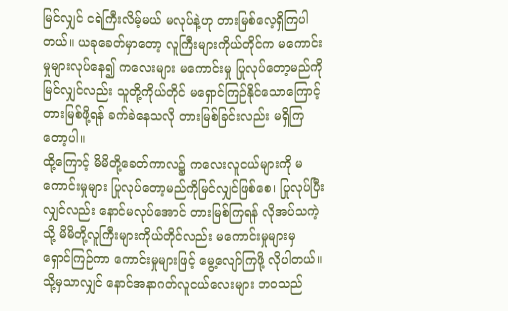မြင်လျှင် ငရဲကြီးလိမ့်မယ် မလုပ်နဲ့ဟု တားမြစ်လေ့ရှိကြပါတယ်။ ယခုခေတ်မှာတော့ လူကြီးများကိုယ်တိုင်က မကောင်းမှုများလုပ်နေ၍ ကလေးများ မကောင်းမှု ပြုလုပ်တော့မည်ကိုမြင်လျှင်လည်း သူတို့ကိုယ်တိုင် မရှောင်ကြဉ်နိုင်သောကြောင့် တားမြစ်ဖို့ရန် ခက်ခဲနေသလို တားမြစ်ခြင်းလည်း မရှိကြတော့ပါ။
ထို့ကြောင့် မိမိတို့ခေတ်ကာလ၌ ကလေးလူငယ်များကို မကောင်းမှုများ ပြုလုပ်တော့မည်ကိုမြင်လျှင်ဖြစ်စေ၊ ပြုလုပ်ပြီးလျှင်လည်း နောင်မလုပ်အောင် တားမြစ်ကြရန် လိုအပ်သကဲ့သို့ မိမိတို့လူကြီးများကိုယ်တိုင်လည်း မကောင်းမှုများမှ ရှောင်ကြဉ်ကာ ကောင်းမှုများဖြင့် မွေ့လျော်ကြဖို့ လိုပါတယ်။ သို့မှသာလျှင် နောင်အနာဂတ်လူငယ်လေးများ ဘဝသည်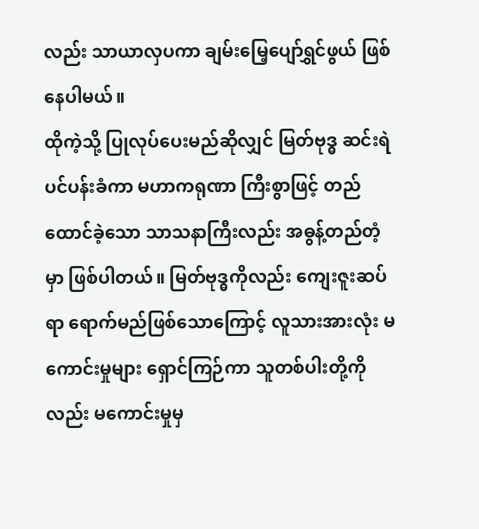လည်း သာယာလှပကာ ချမ်းမြေ့ပျော်ရွှင်ဖွယ် ဖြစ်နေပါမယ်။
ထိုကဲ့သို့ ပြုလုပ်ပေးမည်ဆိုလျှင် မြတ်ဗုဒ္ဓ ဆင်းရဲပင်ပန်းခံကာ မဟာကရုဏာ ကြီးစွာဖြင့် တည်ထောင်ခဲ့သော သာသနာကြီးလည်း အဓွန့်တည်တံ့မှာ ဖြစ်ပါတယ်။ မြတ်ဗုဒ္ဓကိုလည်း ကျေးဇူးဆပ်ရာ ရောက်မည်ဖြစ်သောကြောင့် လူသားအားလုံး မကောင်းမှုများ ရှောင်ကြဉ်ကာ သူတစ်ပါးတို့ကိုလည်း မကောင်းမှုမှ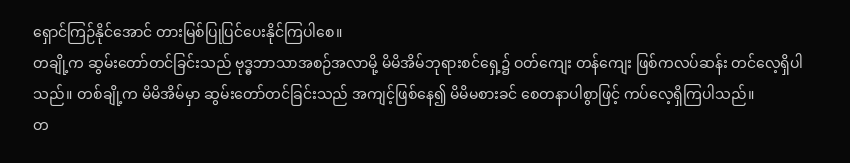ရှောင်ကြဉ်နိုင်အောင် တားမြစ်ပြုပြင်ပေးနိုင်ကြပါစေ။
တချို့က ဆွမ်းတော်တင်ခြင်းသည် ဗုဒ္ဓဘာသာအစဉ်အလာမို့ မိမိအိမ်ဘုရားစင်ရှေ့၌ ဝတ်ကျေး တန်ကျေး ဖြစ်ကလပ်ဆန်း တင်လေ့ရှိပါသည်။ တစ်ချို့က မိမိအိမ်မှာ ဆွမ်းတော်တင်ခြင်းသည် အကျင့်ဖြစ်နေ၍ မိမိမစားခင် စေတနာပါစွာဖြင့် ကပ်လေ့ရှိကြပါသည်။
တ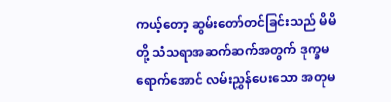ကယ့်တော့ ဆွမ်းတော်တင်ခြင်းသည် မိမိတို့ သံသရာအဆက်ဆက်အတွက် ဒုက္ခမရောက်အောင် လမ်းညွှန်ပေးသော အတုမ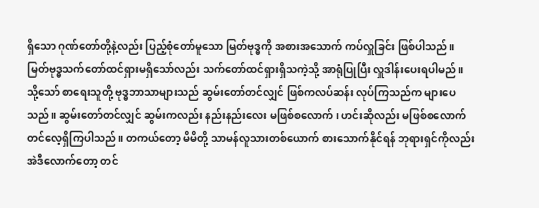ရှိသော ဂုဏ်တော်တို့နဲ့လည်း ပြည့်စုံတော်မူသော မြတ်ဗုဒ္ဓကို အစားအသောက် ကပ်လှူခြင်း ဖြစ်ပါသည်။ မြတ်ဗုဒ္ဓသက်တော်ထင်ရှားမရှိသော်လည်း သက်တော်ထင်ရှားရှိသကဲ့သို့ အာရုံပြုပြီး လှူဒါန်းပေးရပါမည်။
သို့သော် စာရေးသူတို့ ဗုဒ္ဓဘာသာများသည် ဆွမ်းတော်တင်လျှင် ဖြစ်ကလပ်ဆန်း လုပ်ကြသည်က များပေသည်။ ဆွမ်းတော်တင်လျှင် ဆွမ်းကလည်း နည်းနည်းလေး မဖြစ်စလောက်၊ ဟင်းဆိုလည်း မဖြစ်စလောက် တင်လေ့ရှိကြပါသည်။ တကယ်တော့ မိမိတို့ သာမန်လူသားတစ်ယောက် စားသောက်နိုင်ရန် ဘုရားရှင်ကိုလည်း အဲဒီလောက်တော့ တင်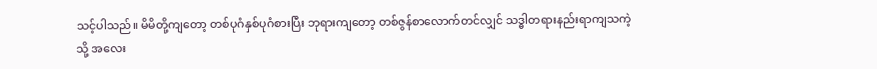သင့်ပါသည်။ မိမိတို့ကျတော့ တစ်ပုဂံနှစ်ပုဂံစားပြီး ဘုရားကျတော့ တစ်ဇွန်စာလောက်တင်လျှင် သဒ္ဓါတရားနည်းရာကျသကဲ့သို့ အလေး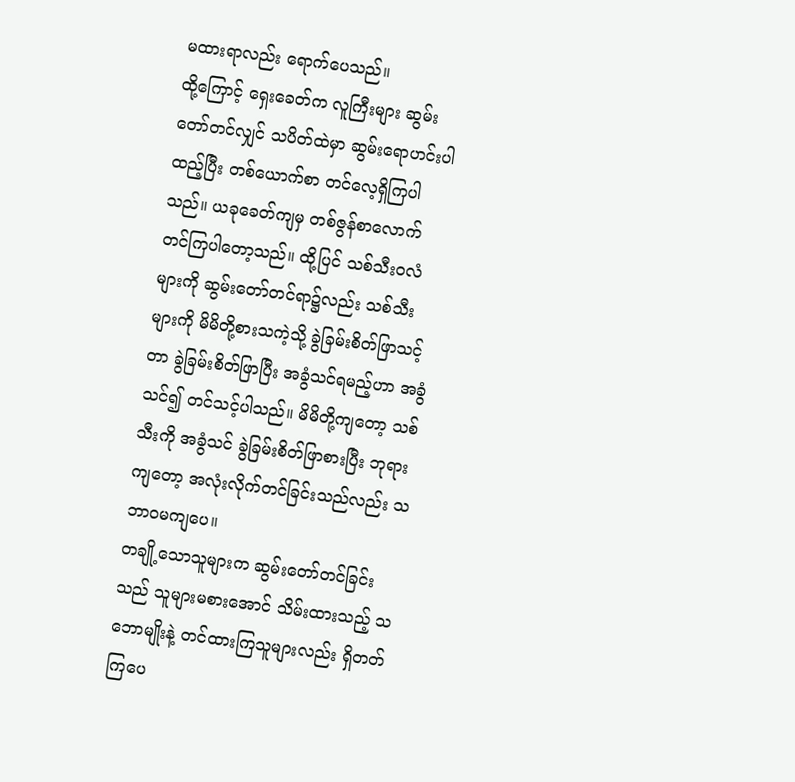မထားရာလည်း ရောက်ပေသည်။
ထို့ကြောင့် ရှေးခေတ်က လူကြီးများ ဆွမ်းတော်တင်လျှင် သပိတ်ထဲမှာ ဆွမ်းရောဟင်းပါထည့်ပြီး တစ်ယောက်စာ တင်လေ့ရှိကြပါသည်။ ယခုခေတ်ကျမှ တစ်ဇွန်စာလောက် တင်ကြပါတော့သည်။ ထို့ပြင် သစ်သီးဝလံများကို ဆွမ်းတော်တင်ရာ၌လည်း သစ်သီးများကို မိမိတို့စားသကဲ့သို့ ခွဲခြမ်းစိတ်ဖြာသင့်တာ ခွဲခြမ်းစိတ်ဖြာပြီး အခွံသင်ရမည့်ဟာ အခွံသင်၍ တင်သင့်ပါသည်။ မိမိတို့ကျတော့ သစ်သီးကို အခွံသင် ခွဲခြမ်းစိတ်ဖြာစားပြီး ဘုရားကျတော့ အလုံးလိုက်တင်ခြင်းသည်လည်း သဘာဝမကျပေ။
တချို့သောသူများက ဆွမ်းတော်တင်ခြင်းသည် သူများမစားအောင် သိမ်းထားသည့် သဘောမျိုးနဲ့ တင်ထားကြသူများလည်း ရှိတတ်ကြပေ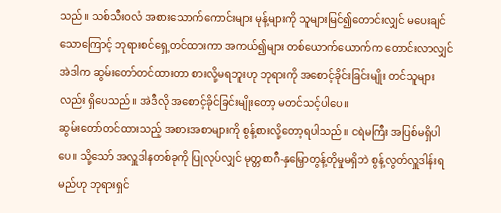သည်။ သစ်သီးဝလံ အစားသောက်ကောင်းများ မုန့်များကို သူများမြင်၍တောင်းလျှင် မပေးချင်သောကြောင့် ဘုရားစင်ရှေ့တင်ထားကာ အကယ်၍များ တစ်ယောက်ယောက်က တောင်းလာလျှင် အဲဒါက ဆွမ်းတော်တင်ထားတာ စားလို့မရဘူးဟု ဘုရားကို အစောင့်ခိုင်းခြင်းမျိုး တင်သူများလည်း ရှိပေသည်။ အဲဒီလို အစောင့်ခိုင်ခြင်းမျိုးတော့ မတင်သင့်ပါပေ။
ဆွမ်းတော်တင်ထားသည့် အစားအစာများကို စွန့်စားလို့တော့ရပါသည်။ ငရဲမကြီး အပြစ်မရှိပါပေ။ သို့သော် အလှူဒါနတစ်ခုကို ပြုလုပ်လျှင် မုတ္တစာဂီ-နှမြှောတွန့်တိုမှုမရှိဘဲ စွန့်လွတ်လှူဒါန်းရမည်ဟု ဘုရားရှင်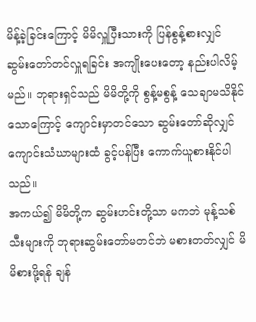မိန့်ခဲ့ခြင်းကြောင့် မိမိလှူပြီးသားကို ပြန်စွန့်စားလျှင် ဆွမ်းတော်တင်လှူရခြင်း အကျိုးပေးတော့ နည်းပါလိမ့်မည်။ ဘုရားရှင်သည် မိမိတို့ကို စွန့်မစွန့် သေချာမသိနိုင်သောကြောင့် ကျောင်းမှာတင်သော ဆွမ်းတော်ဆိုလျှင် ကျောင်းသံဃာများထံ ခွင့်ပန်ပြီး ကောက်ယူစားနိုင်ပါသည်။
အကယ်၍ မိမိတို့က ဆွမ်းဟင်းတို့သာ မကဘဲ မုန့်သစ်သီးများကို ဘုရားဆွမ်းတော်မတင်ဘဲ မစားတတ်လျှင် မိမိစားဖို့ရန် ချန်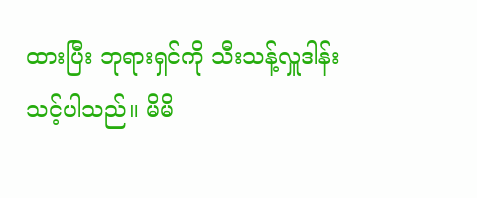ထားပြီး ဘုရားရှင်ကို သီးသန့်လှူဒါန်းသင့်ပါသည်။ မိမိ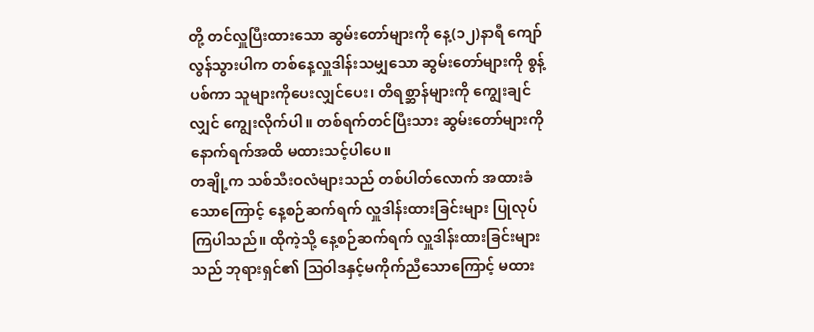တို့ တင်လှူပြီးထားသော ဆွမ်းတော်များကို နေ့(၁၂)နာရီ ကျော်လွန်သွားပါက တစ်နေ့လှူဒါန်းသမျှသော ဆွမ်းတော်များကို စွန့်ပစ်ကာ သူများကိုပေးလျှင်ပေး၊ တိရစ္ဆာန်များကို ကျွေးချင်လျှင် ကျွေးလိုက်ပါ။ တစ်ရက်တင်ပြီးသား ဆွမ်းတော်များကို နောက်ရက်အထိ မထားသင့်ပါပေ။
တချို့က သစ်သီးဝလံများသည် တစ်ပါတ်လောက် အထားခံသောကြောင့် နေ့စဉ်ဆက်ရက် လှူဒါန်းထားခြင်းများ ပြုလုပ်ကြပါသည်။ ထိုကဲ့သို့ နေ့စဉ်ဆက်ရက် လှူဒါန်းထားခြင်းများသည် ဘုရားရှင်၏ ဩဝါဒနှင့်မကိုက်ညီသောကြောင့် မထား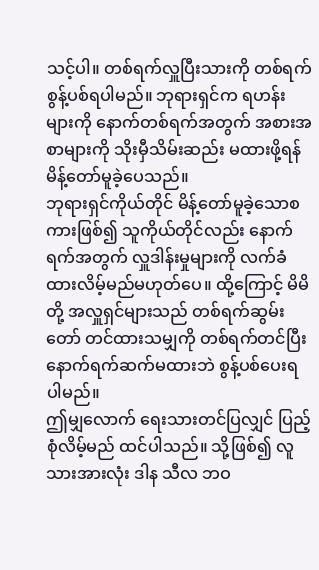သင့်ပါ။ တစ်ရက်လှူပြီးသားကို တစ်ရက်စွန့်ပစ်ရပါမည်။ ဘုရားရှင်က ရဟန်းများကို နောက်တစ်ရက်အတွက် အစားအစာများကို သိုးမှီသိမ်းဆည်း မထားဖို့ရန် မိန့်တော်မူခဲ့ပေသည်။
ဘုရားရှင်ကိုယ်တိုင် မိန့်တော်မူခဲ့သောစကားဖြစ်၍ သူကိုယ်တိုင်လည်း နောက်ရက်အတွက် လှူဒါန်းမှုများကို လက်ခံထားလိမ့်မည်မဟုတ်ပေ။ ထို့ကြောင့် မိမိတို့ အလှူရှင်များသည် တစ်ရက်ဆွမ်းတော် တင်ထားသမျှကို တစ်ရက်တင်ပြီး နောက်ရက်ဆက်မထားဘဲ စွန့်ပစ်ပေးရပါမည်။
ဤမျှလောက် ရေးသားတင်ပြလျှင် ပြည့်စုံလိမ့်မည် ထင်ပါသည်။ သို့ဖြစ်၍ လူသားအားလုံး ဒါန သီလ ဘဝ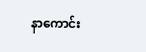နာကောင်း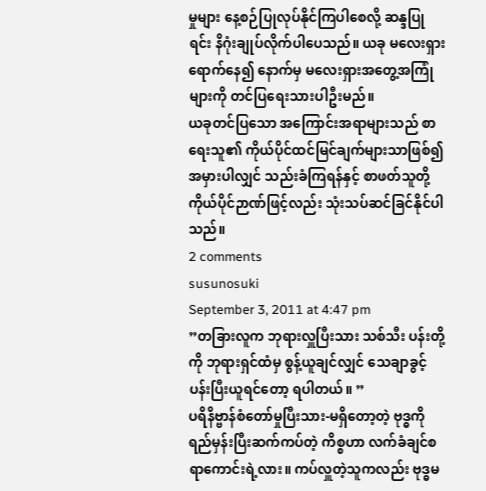မှုများ နေ့စဉ်ပြုလုပ်နိုင်ကြပါစေလို့ ဆန္ဒပြုရင်း နိဂုံးချုပ်လိုက်ပါပေသည်။ ယခု မလေးရှားရောက်နေ၍ နောက်မှ မလေးရှားအတွေ့အကြုံများကို တင်ပြရေးသားပါဦးမည်။
ယခုတင်ပြသော အကြောင်းအရာများသည် စာရေးသူ၏ ကိုယ်ပိုင်ထင်မြင်ချက်များသာဖြစ်၍ အမှားပါလျှင် သည်းခံကြရန်နှင့် စာဖတ်သူတို့ ကိုယ်ပိုင်ဉာဏ်ဖြင့်လည်း သုံးသပ်ဆင်ခြင်နိုင်ပါသည်။
2 comments
susunosuki
September 3, 2011 at 4:47 pm
”တခြားလူက ဘုရားလှူပြီးသား သစ်သီး ပန်းတို့ကို ဘုရားရှင်ထံမှ စွန့်ယူချင်လျှင် သေချာခွင့်ပန်းပြီးယူရင်တော့ ရပါတယ်။ ”
ပရိနိဗ္ဗာန်စံတော်မှုပြီးသား-မရှိတော့တဲ့ ဗုဒ္ဓကို ရည်မှန်းပြီးဆက်ကပ်တဲ့ ကိစ္စဟာ လက်ခံချင်စရာကောင်းရဲ့လား။ ကပ်လှူတဲ့သူကလည်း ဗုဒ္ဓမ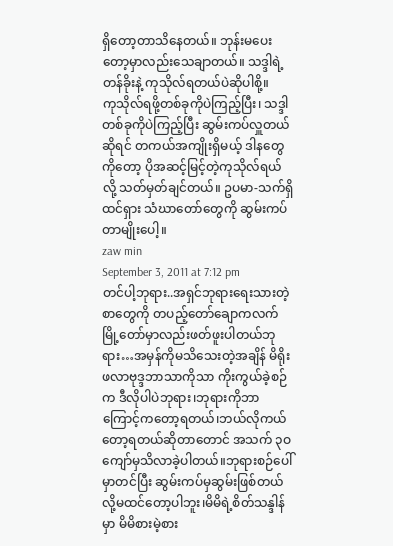ရှိတော့တာသိနေတယ်။ ဘုန်းမပေးတော့မှာလည်းသေချာတယ်။ သဒ္ဒါရဲ့တန်ခိုးနဲ့ ကုသိုလ်ရတယ်ပဲဆိုပါစို့။
ကုသိုလ်ရဖို့တစ်ခုကိုပဲကြည့်ပြီး၊ သဒ္ဒါတစ်ခုကိုပဲကြည့်ပြီး ဆွမ်းကပ်လှူတယ်ဆိုရင် တကယ်အကျိုးရှိမယ့် ဒါနတွေကိုတော့ ပိုအဆင့်မြင့်တဲ့ကုသိုလ်ရယ်လို့ သတ်မှတ်ချင်တယ်။ ဥပမာ-သက်ရှိထင်ရှား သံဃာတော်တွေကို ဆွမ်းကပ်တာမျိုးပေါ့။
zaw min
September 3, 2011 at 7:12 pm
တင်ပါ့ဘုရား..အရှင်ဘုရားရေးသားတဲ့စာတွေကို တပည့်တော်ချောကလက်မြို့တော်မှာလည်းဖတ်ဖူးပါတယ်ဘုရား…အမှန်ကိုမသိသေးတဲ့အချိန် မိရိုးဖလာဗုဒ္ဒဘာသာကိုသာ ကိုးကွယ်ခဲ့စဉ်က ဒီလိုပါပဲဘုရား၊ဘုရားကိုဘာကြောင့်ကတော့ရတယ်၊ဘယ်လိုကယ်တော့ရတယ်ဆိုတာတောင် အသက် ၃ဝကျော်မှသိလာခဲ့ပါတယ်။ဘုရားစဉ်ပေါ်မှာတင်ပြီး ဆွမ်းကပ်မှဆွမ်းဖြစ်တယ်လို့မထင်တော့ပါဘူး၊မိမိရဲ့စိတ်သန္ဒါန်မှာ မိမိစားမဲ့စား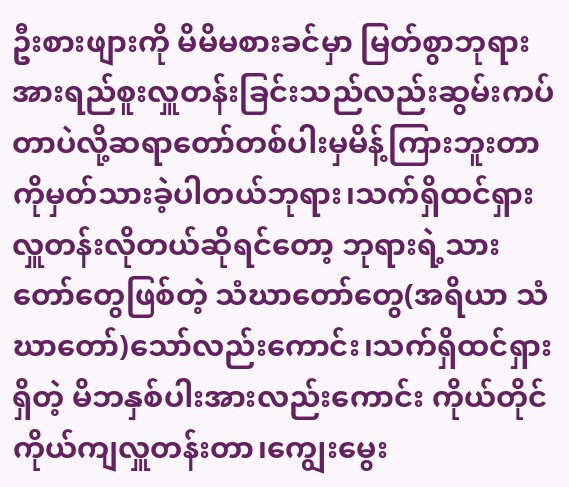ဦးစားဖျားကို မိမိမစားခင်မှာ မြတ်စွာဘုရားအားရည်စူးလှူတန်းခြင်းသည်လည်းဆွမ်းကပ်တာပဲလို့ဆရာတော်တစ်ပါးမှမိန့်ကြားဘူးတာကိုမှတ်သားခဲ့ပါတယ်ဘုရား၊သက်ရှိထင်ရှားလှူတန်းလိုတယ်ဆိုရင်တော့ ဘုရားရဲ့သားတော်တွေဖြစ်တဲ့ သံဃာတော်တွေ(အရိယာ သံဃာတော်)သော်လည်းကောင်း၊သက်ရှိထင်ရှားရှိတဲ့ မိဘနှစ်ပါးအားလည်းကောင်း ကိုယ်တိုင်ကိုယ်ကျလှူတန်းတာ၊ကျွေးမွေး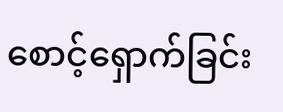စောင့်ရှောက်ခြင်း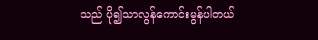သည် ပို၍သာလွန်ကောင်းမွန်ပါတယ်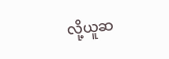လို့ယူဆ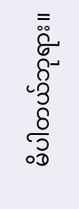မိပါတယ်ဘုရား။